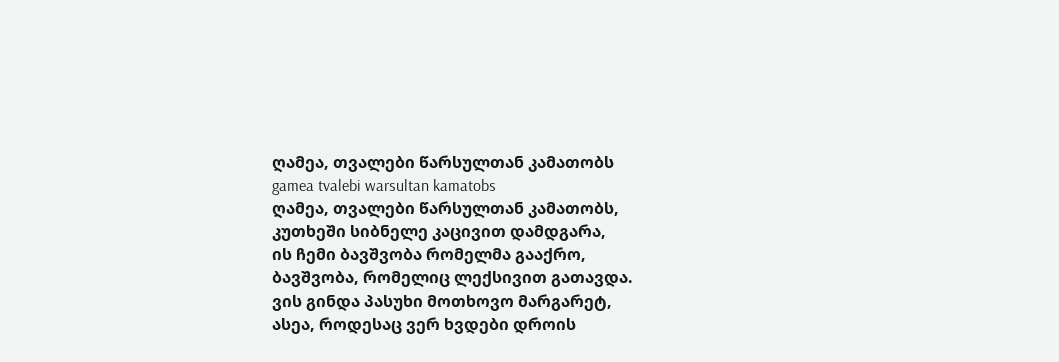ღამეა, თვალები წარსულთან კამათობს
gamea tvalebi warsultan kamatobs
ღამეა, თვალები წარსულთან კამათობს,
კუთხეში სიბნელე კაცივით დამდგარა,
ის ჩემი ბავშვობა რომელმა გააქრო,
ბავშვობა, რომელიც ლექსივით გათავდა.
ვის გინდა პასუხი მოთხოვო მარგარეტ,
ასეა, როდესაც ვერ ხვდები დროის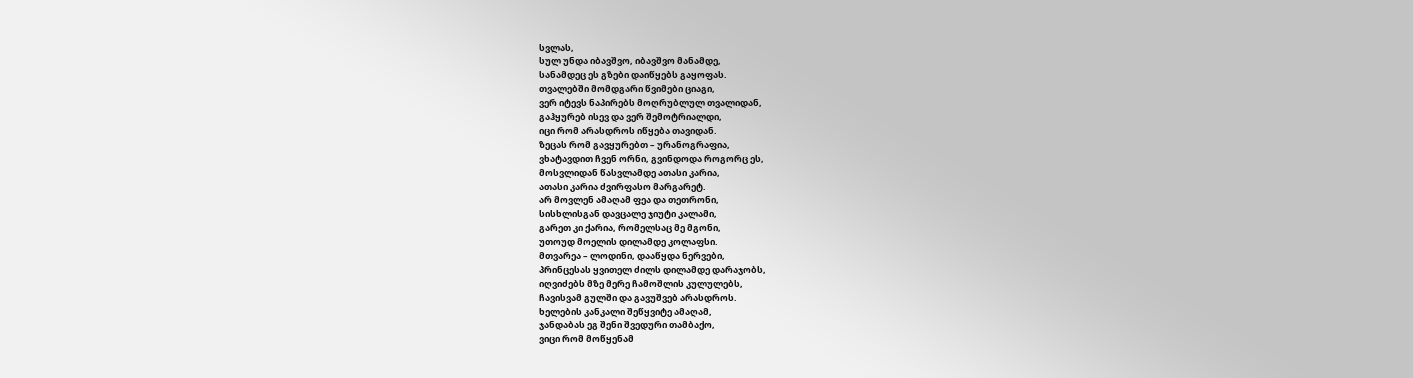სვლას,
სულ უნდა იბავშვო, იბავშვო მანამდე,
სანამდეც ეს გზები დაიწყებს გაყოფას.
თვალებში მომდგარი წვიმები ციაგი,
ვერ იტევს ნაპირებს მოღრუბლულ თვალიდან,
გაჰყურებ ისევ და ვერ შემოტრიალდი,
იცი რომ არასდროს იწყება თავიდან.
ზეცას რომ გავყურებთ – ურანოგრაფია,
ვხატავდით ჩვენ ორნი, გვინდოდა როგორც ეს,
მოსვლიდან წასვლამდე ათასი კარია,
ათასი კარია ძვირფასო მარგარეტ.
არ მოვლენ ამაღამ ფეა და თეთრონი,
სისხლისგან დავცალე ჯიუტი კალამი,
გარეთ კი ქარია, რომელსაც მე მგონი,
უთოუდ მოელის დილამდე კოლაფსი.
მთვარეა – ლოდინი, დააწყდა ნერვები,
პრინცესას ყვითელ ძილს დილამდე დარაჯობს,
იღვიძებს მზე მერე ჩამოშლის კულულებს,
ჩავისვამ გულში და გავუშვებ არასდროს.
ხელების კანკალი შეწყვიტე ამაღამ,
ჯანდაბას ეგ შენი შვედური თამბაქო,
ვიცი რომ მოწყენამ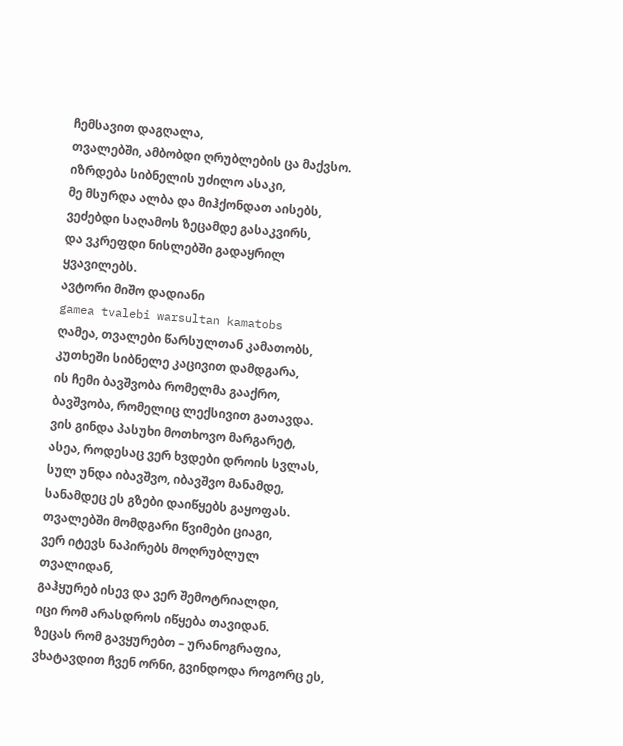ჩემსავით დაგღალა,
თვალებში, ამბობდი ღრუბლების ცა მაქვსო.
იზრდება სიბნელის უძილო ასაკი,
მე მსურდა ალბა და მიჰქონდათ აისებს,
ვეძებდი საღამოს ზეცამდე გასაკვირს,
და ვკრეფდი ნისლებში გადაყრილ ყვავილებს.
ავტორი მიშო დადიანი
gamea tvalebi warsultan kamatobs
ღამეა, თვალები წარსულთან კამათობს,
კუთხეში სიბნელე კაცივით დამდგარა,
ის ჩემი ბავშვობა რომელმა გააქრო,
ბავშვობა, რომელიც ლექსივით გათავდა.
ვის გინდა პასუხი მოთხოვო მარგარეტ,
ასეა, როდესაც ვერ ხვდები დროის სვლას,
სულ უნდა იბავშვო, იბავშვო მანამდე,
სანამდეც ეს გზები დაიწყებს გაყოფას.
თვალებში მომდგარი წვიმები ციაგი,
ვერ იტევს ნაპირებს მოღრუბლულ თვალიდან,
გაჰყურებ ისევ და ვერ შემოტრიალდი,
იცი რომ არასდროს იწყება თავიდან.
ზეცას რომ გავყურებთ – ურანოგრაფია,
ვხატავდით ჩვენ ორნი, გვინდოდა როგორც ეს,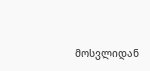მოსვლიდან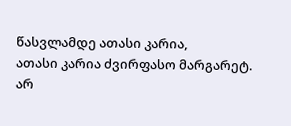წასვლამდე ათასი კარია,
ათასი კარია ძვირფასო მარგარეტ.
არ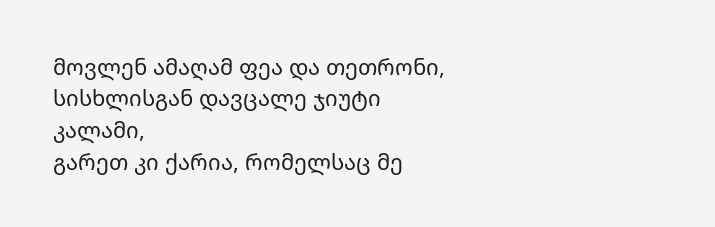მოვლენ ამაღამ ფეა და თეთრონი,
სისხლისგან დავცალე ჯიუტი კალამი,
გარეთ კი ქარია, რომელსაც მე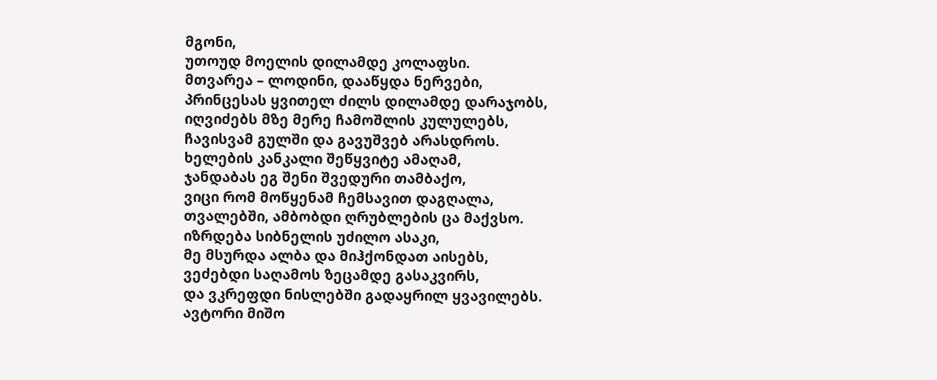მგონი,
უთოუდ მოელის დილამდე კოლაფსი.
მთვარეა – ლოდინი, დააწყდა ნერვები,
პრინცესას ყვითელ ძილს დილამდე დარაჯობს,
იღვიძებს მზე მერე ჩამოშლის კულულებს,
ჩავისვამ გულში და გავუშვებ არასდროს.
ხელების კანკალი შეწყვიტე ამაღამ,
ჯანდაბას ეგ შენი შვედური თამბაქო,
ვიცი რომ მოწყენამ ჩემსავით დაგღალა,
თვალებში, ამბობდი ღრუბლების ცა მაქვსო.
იზრდება სიბნელის უძილო ასაკი,
მე მსურდა ალბა და მიჰქონდათ აისებს,
ვეძებდი საღამოს ზეცამდე გასაკვირს,
და ვკრეფდი ნისლებში გადაყრილ ყვავილებს.
ავტორი მიშო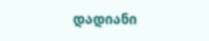დადიანი